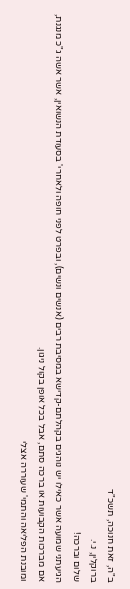ב"ה, זאת חנוכה, תשכ"ד
ברוקלין, נ.י.
שלום וברכה!
הגיעתני שמועה אשר כאילו יש נוהגים בקהלתם-קדישא במסיבת רבים (אנשים ונשים), ובפרט לפני חופה ולאחרי' בסעודת הנשואין, אשר אשה ג"כ מנגנת, אם מברכות הקבועות או ברכה סתם, אבל בכל אופן בקול ניגון.
ומובנת הפליאה והתמי' שעוררה אצלי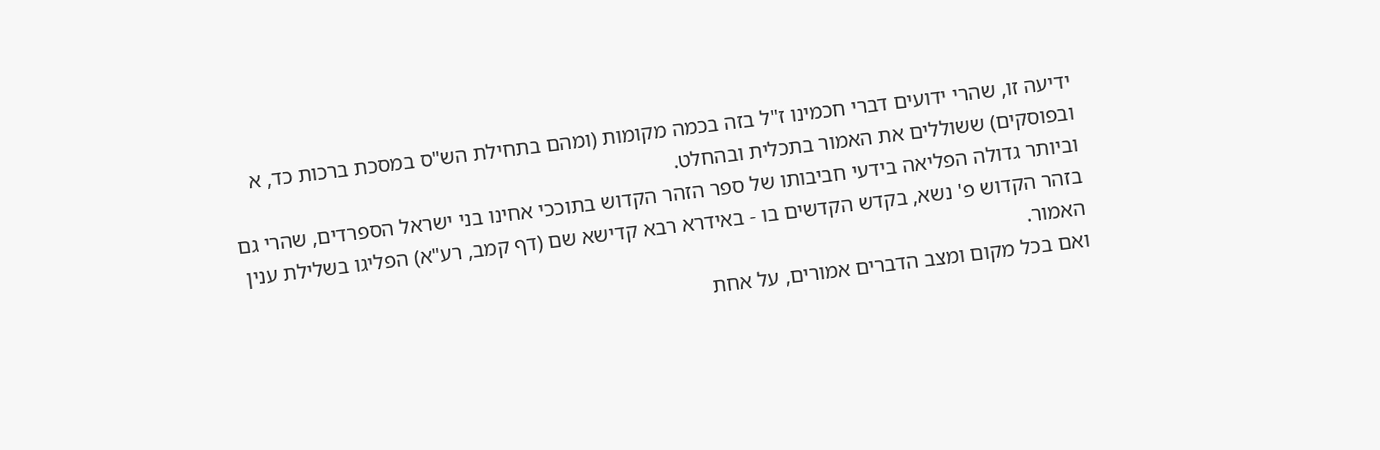ידיעה זו, שהרי ידועים דברי חכמינו ז"ל בזה בכמה מקומות (ומהם בתחילת הש"ס במסכת ברכות כד, א ובפוסקים) ששוללים את האמור בתכלית ובהחלט.
וביותר גדולה הפליאה בידעי חביבותו של ספר הזהר הקדוש בתוככי אחינו בני ישראל הספרדים, שהרי גם בזהר הקדוש פ' נשא, בקדש הקדשים בו - באידרא רבא קדישא שם (דף קמב, רע"א) הפליגו בשלילת ענין האמור.
ואם בכל מקום ומצב הדברים אמורים, על אחת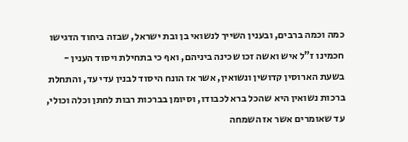כמה וכמה ברבים, ובענין השייך לנשואי בן ובת ישראל, שבזה ביחוד הדגישו חכמינו ז"ל איש ואשה זכו שכינה ביניהם, ואף כי בתחילת ויסוד הענין - בשעת הארוסין קדושין ונשואין, אשר אז הונח היסוד לבנין עדי עד, והתחלת ברכות נשואין היא שהכל ברא לכבודו, וסיומן בברכות רבות לחתן וכלה וכולי, עד שאומרים אשר אז השמחה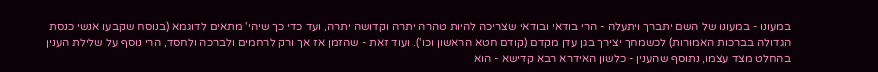במעונו - במעונו של השם יתברך ויתעלה - הרי בודאי ובודאי שצריכה להיות טהרה יתרה וקדושה יתרה, ועד כדי כך שיהי' מתאים לדוגמא (בנוסח שקבעו אנשי כנסת הגדולה בברכות האמורות) לכשמחך יצירך בגן עדן מקדם (קודם חטא הראשון וכו'). ועוד זאת - שהזמן אז אך ורק לרחמים ולברכה ולחסד, הרי נוסף על שלילת הענין בהחלט מצד עצמו, נתוסף שהענין - כלשון האידרא רבא קדישא - הוא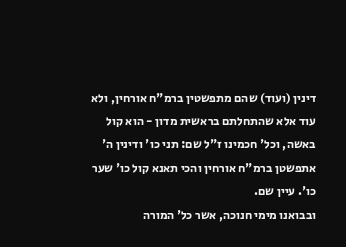דינין (ועוד) שהם מתפשטין ברמ"ח אורחין, ולא עוד אלא שהתחלתם בראשית מדון - הוא קול באשה, וכל' חכמינו ז"ל שם: תני כו' ודינין ה' אתפשטן ברמ"ח אורחין והכי תאנא קול כו' שער כו'. עיין שם.
ובבואנו מימי חנוכה, אשר כל' המורה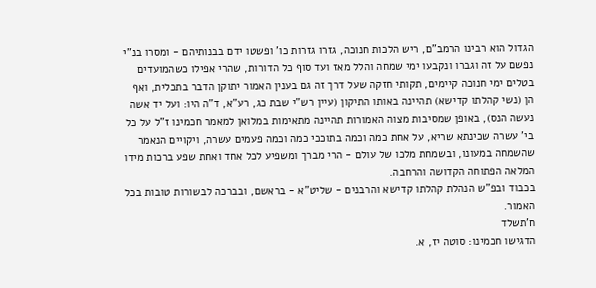הגדול הוא רבינו הרמב"ם, ריש הלכות חנוכה, גזרו גזרות כו' ופשטו ידם בבנותיהם - ומסרו בנ"י נפשם על זה וגברו ונקבעו ימי שמחה והלל מאז ועד סוף כל הדורות, שהרי אפילו כשהמועדים בטלים ימי חנוכה קיימים, תקותי חזקה שעל דרך זה גם בענין האמור יתוקן הדבר בתכלית, ואף הן (נשי קהלתו קדישא) תהיינה באותו התיקון (עיין רש"י שבת כג, רע"א, ד"ה היו: ועל יד אשה נעשה הנס), באופן שמסיבות מצוה האמורות תהיינה מתאימות במלואן למאמר חכמינו ז"ל על כל בי' עשרה שכינתא שריא, על אחת כמה וכמה בתוככי כמה וכמה פעמים עשרה, ויקויים הנאמר שהשמחה במעונו, ובשמחת מלכו של עולם - הרי מברך ומשפיע לכל אחד ואחת שפע ברכות מידו המלאה הפתוחה הקדושה והרחבה.
בכבוד ובפ"ש הנהלת קהלתו קדישא והרבנים - שליט"א - בראשם, ובברכה לבשורות טובות בכל האמור.
ח'תשלד
הדגישו חכמינו: סוטה יז, א.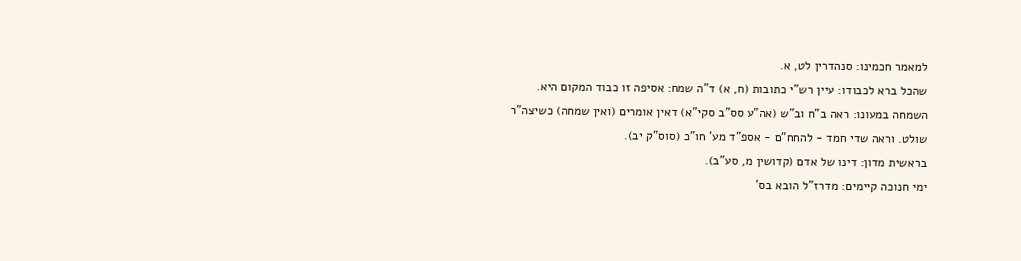למאמר חכמינו: סנהדרין לט, א.
שהכל ברא לכבודו: עיין רש"י כתובות (ח, א) ד"ה שמח: אסיפה זו כבוד המקום היא.
השמחה במעונו: ראה ב"ח וב"ש (אה"ע סס"ב סקי"א) דאין אומרים (ואין שמחה) כשיצה"ר שולט. וראה שדי חמד - להחח"ם - אספ"ד מע' חו"כ (סוס"ק יב).
בראשית מדון: דינו של אדם (קדושין מ, סע"ב).
ימי חנוכה קיימים: מדרז"ל הובא בס'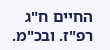החיים ח"ג רפ"ז. ובכ"מ.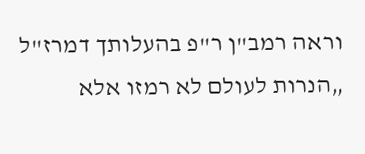וראה רמב"ן ר"פ בהעלותך דמרז"ל „הנרות לעולם לא רמזו אלא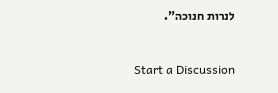לנרות חנוכה".


Start a Discussion